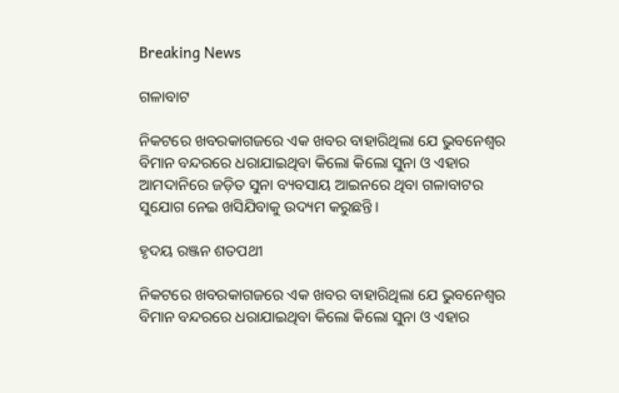Breaking News

ଗଳାବାଟ

ନିକଟରେ ଖବରକାଗଜରେ ଏକ ଖବର ବାହାରିଥିଲା ଯେ ଭୁବନେଶ୍ବର ବିମାନ ବନ୍ଦରରେ ଧରାଯାଇଥିବା କିଲୋ କିଲୋ ସୁନା ଓ ଏହାର ଆମଦାନିରେ ଜଡ଼ିତ ସୁନା ବ୍ୟବସାୟ ଆଇନରେ ଥିବା ଗଳାବାଟର ସୁଯୋଗ ନେଇ ଖସିଯିବାକୁ ଉଦ୍ୟମ କରୁଛନ୍ତି।

ହୃଦୟ ରଞ୍ଜନ ଶତପଥୀ

ନିକଟରେ ଖବରକାଗଜରେ ଏକ ଖବର ବାହାରିଥିଲା ଯେ ଭୁବନେଶ୍ବର ବିମାନ ବନ୍ଦରରେ ଧରାଯାଇଥିବା କିଲୋ କିଲୋ ସୁନା ଓ ଏହାର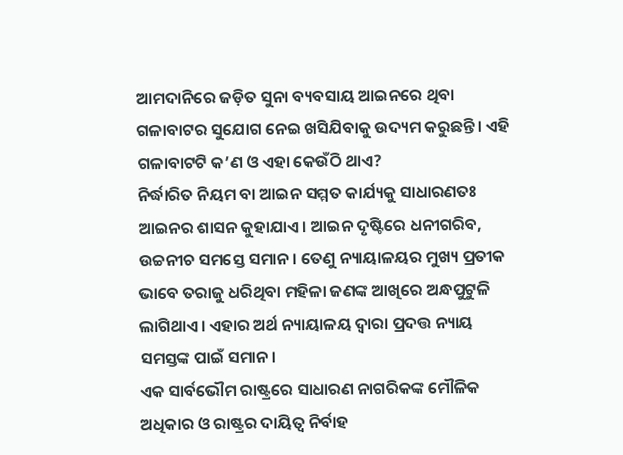ଆମଦାନିରେ ଜଡ଼ିତ ସୁନା ବ୍ୟବସାୟ ଆଇନରେ ଥିବା ଗଳାବାଟର ସୁଯୋଗ ନେଇ ଖସିଯିବାକୁ ଉଦ୍ୟମ କରୁଛନ୍ତି। ଏହି ଗଳାବାଟଟି କ’ଣ ଓ ଏହା କେଉଁଠି ଥାଏ?
ନିର୍ଦ୍ଧାରିତ ନିୟମ ବା ଆଇନ ସମ୍ମତ କାର୍ଯ୍ୟକୁ ସାଧାରଣତଃ ଆଇନର ଶାସନ କୁହାଯାଏ। ଆଇନ ଦୃଷ୍ଟିରେ ଧନୀଗରିବ, ଉଚ୍ଚନୀଚ ସମସ୍ତେ ସମାନ। ତେଣୁ ନ୍ୟାୟାଳୟର ମୁଖ୍ୟ ପ୍ରତୀକ ଭାବେ ତରାଜୁ ଧରିଥିବା ମହିଳା ଜଣଙ୍କ ଆଖିରେ ଅନ୍ଧପୁଟୁଳି ଲାଗିଥାଏ। ଏହାର ଅର୍ଥ ନ୍ୟାୟାଳୟ ଦ୍ବାରା ପ୍ରଦତ୍ତ ନ୍ୟାୟ ସମସ୍ତଙ୍କ ପାଇଁ ସମାନ।
ଏକ ସାର୍ବଭୌମ ରାଷ୍ଟ୍ରରେ ସାଧାରଣ ନାଗରିକଙ୍କ ମୌଳିକ ଅଧିକାର ଓ ରାଷ୍ଟ୍ରର ଦାୟିତ୍ବ ନିର୍ବାହ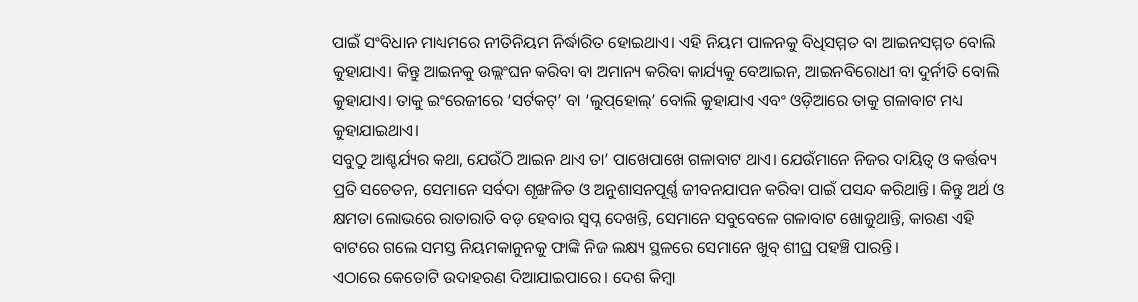ପାଇଁ ସଂବିଧାନ ମାଧ୍ୟମରେ ନୀତିନିୟମ ନିର୍ଦ୍ଧାରିତ ହୋଇଥା‌ଏ। ଏହି ନିୟମ ପାଳନକୁ ବିଧିସମ୍ମତ ବା ଆଇନସମ୍ମତ ବୋଲି କୁହାଯାଏ। କିନ୍ତୁ ଆଇନକୁ ଉଲ୍ଲଂଘନ କରିବା ବା ଅମାନ୍ୟ କରିବା କାର୍ଯ୍ୟକୁ ବେଆଇନ, ଆଇନବିରୋଧୀ ବା ଦୁର୍ନୀତି ବୋଲି କୁହାଯାଏ। ତାକୁ ଇଂରେଜୀରେ ‘ସର୍ଟକଟ୍’ ବା ‘ଲୁପ୍‌ହୋଲ୍‌’ ବୋଲି କୁହାଯାଏ ଏବଂ ଓଡ଼ିଆରେ ତାକୁ ଗଳାବାଟ ମଧ୍ୟ କୁହାଯାଇଥାଏ।
ସବୁଠୁ ଆଶ୍ଚର୍ଯ୍ୟର କଥା, ଯେଉଁଠି ଆଇନ ଥାଏ ତା’ ପାଖେପାଖେ ଗଳାବାଟ ଥାଏ। ଯେଉଁମାନେ ନିଜର ଦାୟିତ୍ବ ଓ କର୍ତ୍ତବ୍ୟ ପ୍ରତି ସଚେତନ, ସେମାନେ ସର୍ବଦା ଶୃଙ୍ଖଳିତ ଓ ଅନୁଶାସନପୂର୍ଣ୍ଣ ଜୀବନଯାପନ କରିବା ପାଇଁ ପସନ୍ଦ କରିଥାନ୍ତି। କିନ୍ତୁ ଅର୍ଥ ଓ କ୍ଷମତା ଲୋଭରେ ରାତାରାତି ବଡ଼ ହେବାର ସ୍ବପ୍ନ ଦେଖନ୍ତି, ସେମାନେ ସବୁବେଳେ ଗଳାବାଟ ଖୋଜୁଥାନ୍ତି, କାରଣ ଏହି ବାଟରେ ଗଲେ ସମସ୍ତ ନିୟମକାନୁନକୁ ଫାଙ୍କି ନିଜ ଲକ୍ଷ୍ୟ ସ୍ଥଳରେ ସେମାନେ ଖୁବ୍ ଶୀଘ୍ର ପହଞ୍ଚି ପାରନ୍ତି।
ଏଠାରେ କେତୋଟି ଉଦାହରଣ ଦିଆଯାଇପାରେ। ଦେଶ କିମ୍ବା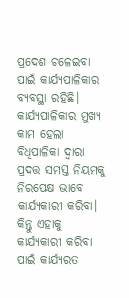ପ୍ରଦେଶ ଚଳେଇବା ପାଇଁ କାର୍ଯ୍ୟପାଳିକାର ବ୍ୟବସ୍ଥା ରହିଛି। କାର୍ଯ୍ୟପାଳିକାର ମୁଖ୍ୟ କାମ ହେଲା ବିଧିପାଳିକା ଦ୍ବାରା ପ୍ରଦତ୍ତ ସମସ୍ତ ନିୟମକୁ ନିରପେକ୍ଷ ଭାବେ କାର୍ଯ୍ୟକାରୀ କରିବା। କିନ୍ତୁ ଏହାକୁ କାର୍ଯ୍ୟକାରୀ କରିବା ପାଇଁ କାର୍ଯ୍ୟରତ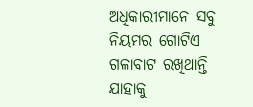ଅଧିକାରୀମାନେ ସବୁ ନିୟମର ଗୋଟିଏ ଗଳାବାଟ ରଖିଥାନ୍ତି ଯାହାକୁ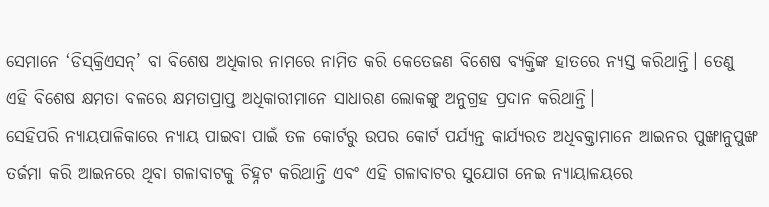ସେମାନେ ‘ଡିସ୍‌କ୍ରିଏସନ୍’ ବା ବିଶେଷ ଅଧିକାର ନାମରେ ନାମିତ କରି କେତେଜଣ ବିଶେଷ ବ୍ୟକ୍ତିଙ୍କ ହାତରେ ନ୍ୟସ୍ତ କରିଥାନ୍ତି। ତେଣୁ ଏହି ବିଶେଷ କ୍ଷମତା ବଳରେ କ୍ଷମତାପ୍ରାପ୍ତ ଅଧିକାରୀମା‌ନେ ସାଧାରଣ ଲୋକଙ୍କୁ ଅନୁଗ୍ରହ ପ୍ରଦାନ କରିଥାନ୍ତି।
ସେହିପରି ନ୍ୟାୟପାଳିକାରେ ନ୍ୟାୟ ପାଇବା ପାଇଁ ତଳ କୋର୍ଟରୁ ଉପର କୋର୍ଟ ପର୍ଯ୍ୟନ୍ତ କାର୍ଯ୍ୟରତ ଅଧିବକ୍ତାମାନେ ଆଇନର ପୁଙ୍ଖାନୁପୁଙ୍ଖ ତର୍ଜମା କରି ଆ‌ଇନରେ ଥିବା ଗଳାବାଟକୁ ଚିହ୍ନଟ କରିଥାନ୍ତି ଏବଂ ଏହି ଗଳାବାଟର ସୁଯୋଗ ନେଇ ନ୍ୟାୟାଳୟରେ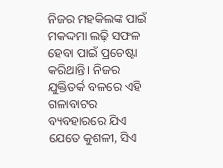ନିଜର ମହକିଲଙ୍କ ପାଇଁ ମକଦ୍ଦମା ଲଢ଼ି ସଫଳ ହେବା ପାଇଁ ପ୍ରଚେଷ୍ଟା କରିଥାନ୍ତି। ନିଜର ଯୁକ୍ତିତର୍କ ବଳରେ ଏହି ଗଳାବାଟର ବ୍ୟବହାରରେ ଯିଏ ଯେତେ କୁଶଳୀ, ସିଏ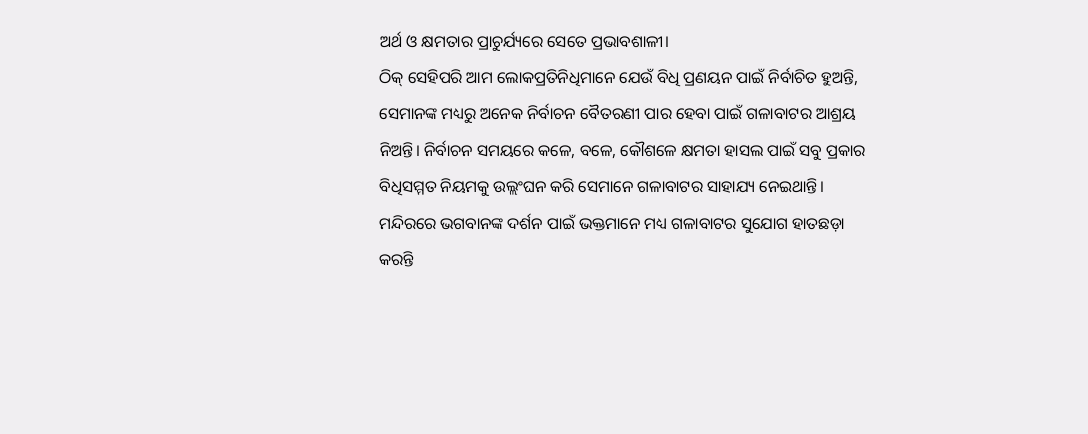ଅର୍ଥ ଓ କ୍ଷମତାର ପ୍ରାଚୁର୍ଯ୍ୟରେ ସେତେ ପ୍ରଭାବଶାଳୀ।
ଠିକ୍ ସେହିପରି ଆମ ଲୋକପ୍ରତିନିଧିମାନେ ଯେଉଁ ବିଧି ପ୍ରଣୟନ ପାଇଁ ନିର୍ବାଚିତ ହୁଅନ୍ତି, ସେମାନଙ୍କ ମଧ୍ୟରୁ ‌ଅନେକ ନିର୍ବାଚନ ବୈତରଣୀ ପାର ହେବା ପାଇଁ ଗଳାବାଟର ଆଶ୍ରୟ ନିଅନ୍ତି। ନିର୍ବାଚନ ସମୟରେ କଳେ, ବଳେ, କୌଶଳେ କ୍ଷମତା ହାସଲ ପାଇଁ ସବୁ ପ୍ରକାର ବିଧିସମ୍ମତ ନିୟମକୁ ଉଲ୍ଲଂଘନ କରି ସେମାନେ ଗଳାବାଟର ସାହାଯ୍ୟ ନେଇଥାନ୍ତି।
ମନ୍ଦିରରେ ଭଗବାନଙ୍କ ଦର୍ଶନ ପାଇଁ ଭକ୍ତମାନେ ମଧ୍ୟ ଗଳାବାଟର ସୁଯୋଗ ହାତଛଡ଼ା କରନ୍ତି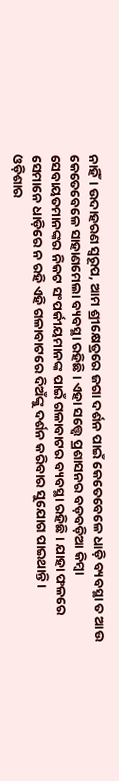ନାହିଁ। ଉଦାହରଣ ସ୍ବରୂପ, ଆମ ଶ୍ରୀକ୍ଷେତ୍ରରେ ଜଗା ଦର୍ଶନ ପାଇଁ କେତେବେଳେ ଧାଡ଼ି ବ୍ୟବସ୍ଥା ତ ଆଉ କେତେବେଳେ ସାହାଣମେଲା ବ୍ୟବସ୍ଥା ରହିଛି। ଏହା ସତ୍ତ୍ବେ ପ୍ରଶାସନର ବଡ଼ବଡ଼ିଆ କିମ୍ବା ସେବାୟତମାନଙ୍କର ନିକଟ ସଂପର୍କୀୟମାନଙ୍କ ପାଇଁ ଗଳାବାଟର ବ୍ୟବସ୍ଥା ରହିଛି। ଯାହା ଫଳରେ ସେମାନେ ଧାଡ଼ିରେ ନ ରହି ଏହି ଗଳାବାଟରେ ଦିଅଁଙ୍କୁ ଦର୍ଶନ କରିବାର ସୁଯୋଗ ପାଇଥାନ୍ତି।
ଓଡ଼ିଶାର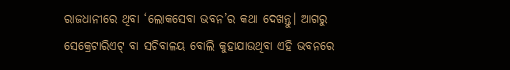ରାଜଧାନୀରେ ଥିବା ‘ଲୋକସେବା ଭବନ’ର କଥା ଦେଖନ୍ତୁ। ଆଗରୁ ସେକ୍ରେଟାରିଏଟ୍ ବା ସଚିବାଳୟ ବୋଲି କୁହାଯାଉଥିବା ଏହି ଭବନରେ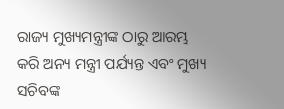ରାଜ୍ୟ ମୁଖ୍ୟମନ୍ତ୍ରୀଙ୍କ ଠାରୁ ଆରମ୍ଭ କରି ଅନ୍ୟ ମନ୍ତ୍ରୀ ପର୍ଯ୍ୟନ୍ତ ଏବଂ ମୁଖ୍ୟ ସଚିବଙ୍କ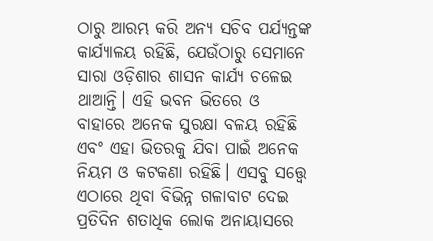ଠାରୁ ଆରମ୍ଭ କରି ଅନ୍ୟ ସଚିବ ପର୍ଯ୍ୟନ୍ତଙ୍କ କାର୍ଯ୍ୟାଳୟ ରହିଛି, ଯେଉଁଠାରୁ ସେମାନେ ସାରା ଓଡ଼ିଶାର ଶାସନ କାର୍ଯ୍ୟ ଚଳେଇ ଥାଆନ୍ତି। ଏହି ଭବନ ଭିତରେ ଓ ବାହାରେ ଅନେକ ସୁରକ୍ଷା ବଳୟ ରହିଛି ଏବଂ ଏହା ଭିତରକୁ ଯିବା ପାଇଁ ଅନେକ ନିୟମ ଓ କଟକଣା ରହିଛି। ଏସବୁ ସତ୍ତ୍ବେ ଏଠାରେ ଥିବା ବିଭିନ୍ନ ଗଳାବାଟ ଦେଇ ପ୍ରତିଦିନ ଶତାଧିକ ଲୋକ ଅନାୟାସରେ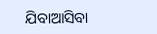ଯିବାଆସିବା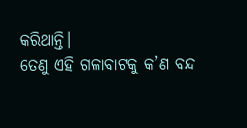କରିଥାନ୍ତି।
ତେଣୁ ଏହି ଗଳାବାଟକୁ କ’ଣ ବନ୍ଦ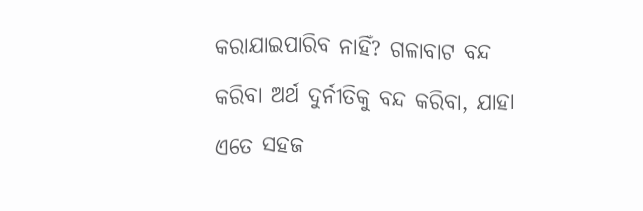କରାଯାଇପାରିବ ନାହିଁ? ଗଳାବାଟ ବନ୍ଦ କରିବା ଅର୍ଥ ଦୁର୍ନୀତିକୁ ବନ୍ଦ କରିବା, ଯାହା ଏତେ ସହଜ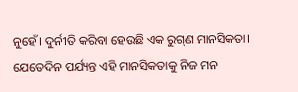ନୁହେଁ। ଦୁର୍ନୀତି କରିବା ହେଉଛି ଏକ ରୁଗ୍‌ଣ ମାନସିକତା। ଯେତେଦିନ ପର୍ଯ୍ୟନ୍ତ ଏହି ମାନସିକତାକୁ ନିଜ ମନ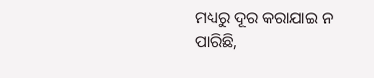ମଧ୍ୟରୁ ଦୂର କରାଯାଇ ନ ପାରିଛି,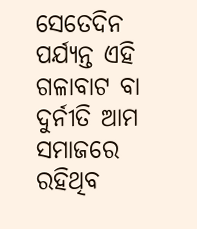ସେତେଦିନ ପର୍ଯ୍ୟନ୍ତ ଏହି ଗଳାବାଟ ବା ଦୁର୍ନୀତି ଆମ ସମାଜରେ ରହିଥିବ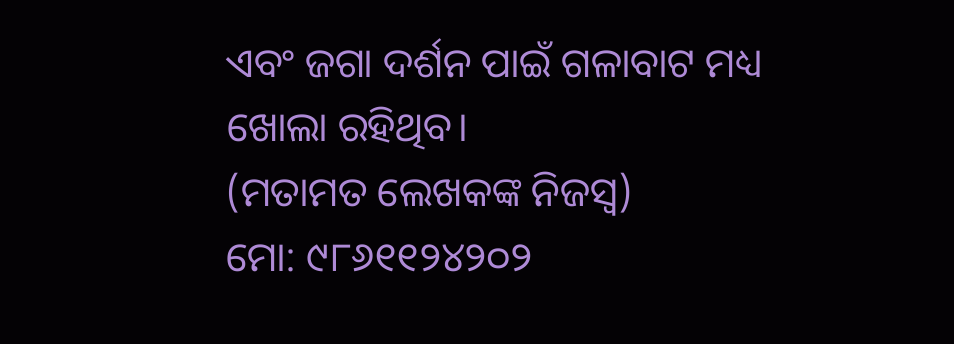ଏବଂ ଜଗା ଦର୍ଶନ ପାଇଁ ଗଳାବାଟ ମଧ୍ୟ ଖୋଲା ରହିଥିବ।
(ମତାମତ ଲେଖକଙ୍କ ନିଜସ୍ବ)
ମୋ: ୯୮୬୧୧୨୪୨୦୨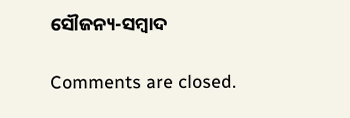ସୌଜନ୍ୟ-ସମ୍ୱାଦ

Comments are closed.